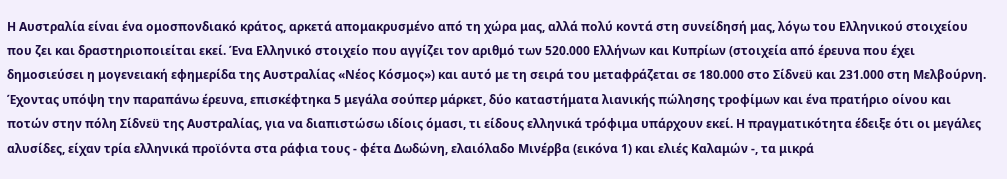Η Αυστραλία είναι ένα ομοσπονδιακό κράτος, αρκετά απομακρυσμένο από τη χώρα μας, αλλά πολύ κοντά στη συνείδησή μας, λόγω του Ελληνικού στοιχείου που ζει και δραστηριοποιείται εκεί. Ένα Ελληνικό στοιχείο που αγγίζει τον αριθμό των 520.000 Ελλήνων και Κυπρίων (στοιχεία από έρευνα που έχει δημοσιεύσει η μογενειακή εφημερίδα της Αυστραλίας «Νέος Κόσμος») και αυτό με τη σειρά του μεταφράζεται σε 180.000 στο Σίδνεϋ και 231.000 στη Μελβούρνη.
Έχοντας υπόψη την παραπάνω έρευνα, επισκέφτηκα 5 μεγάλα σούπερ μάρκετ, δύο καταστήματα λιανικής πώλησης τροφίμων και ένα πρατήριο οίνου και ποτών στην πόλη Σίδνεϋ της Αυστραλίας, για να διαπιστώσω ιδίοις όμασι, τι είδους ελληνικά τρόφιμα υπάρχουν εκεί. Η πραγματικότητα έδειξε ότι οι μεγάλες αλυσίδες, είχαν τρία ελληνικά προϊόντα στα ράφια τους - φέτα Δωδώνη, ελαιόλαδο Μινέρβα (εικόνα 1) και ελιές Καλαμών -, τα μικρά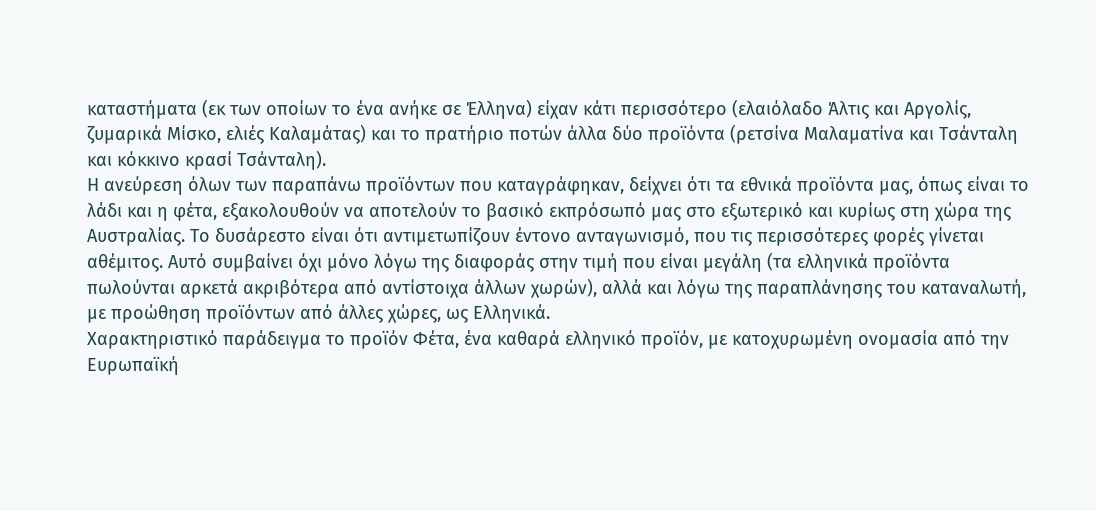καταστήματα (εκ των οποίων το ένα ανήκε σε Έλληνα) είχαν κάτι περισσότερο (ελαιόλαδο Άλτις και Αργολίς, ζυμαρικά Μίσκο, ελιές Καλαμάτας) και το πρατήριο ποτών άλλα δύο προϊόντα (ρετσίνα Μαλαματίνα και Τσάνταλη και κόκκινο κρασί Τσάνταλη).
Η ανεύρεση όλων των παραπάνω προϊόντων που καταγράφηκαν, δείχνει ότι τα εθνικά προϊόντα μας, όπως είναι το λάδι και η φέτα, εξακολουθούν να αποτελούν το βασικό εκπρόσωπό μας στο εξωτερικό και κυρίως στη χώρα της Αυστραλίας. Το δυσάρεστο είναι ότι αντιμετωπίζουν έντονο ανταγωνισμό, που τις περισσότερες φορές γίνεται αθέμιτος. Αυτό συμβαίνει όχι μόνο λόγω της διαφοράς στην τιμή που είναι μεγάλη (τα ελληνικά προϊόντα πωλούνται αρκετά ακριβότερα από αντίστοιχα άλλων χωρών), αλλά και λόγω της παραπλάνησης του καταναλωτή, με προώθηση προϊόντων από άλλες χώρες, ως Ελληνικά.
Χαρακτηριστικό παράδειγμα το προϊόν Φέτα, ένα καθαρά ελληνικό προϊόν, με κατοχυρωμένη ονομασία από την Ευρωπαϊκή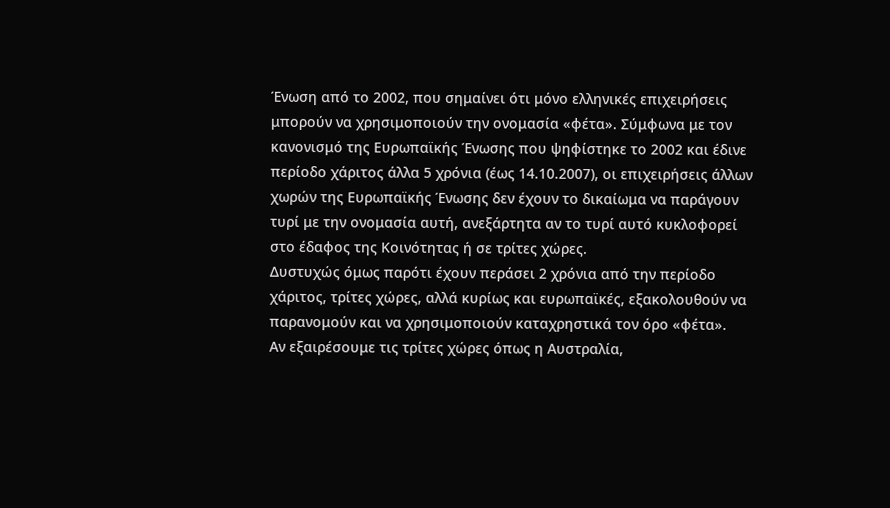Ένωση από το 2002, που σημαίνει ότι μόνο ελληνικές επιχειρήσεις μπορούν να χρησιμοποιούν την ονομασία «φέτα». Σύμφωνα με τον κανονισμό της Ευρωπαϊκής Ένωσης που ψηφίστηκε το 2002 και έδινε περίοδο χάριτος άλλα 5 χρόνια (έως 14.10.2007), οι επιχειρήσεις άλλων χωρών της Ευρωπαϊκής Ένωσης δεν έχουν το δικαίωμα να παράγουν τυρί με την ονομασία αυτή, ανεξάρτητα αν το τυρί αυτό κυκλοφορεί στο έδαφος της Κοινότητας ή σε τρίτες χώρες.
Δυστυχώς όμως παρότι έχουν περάσει 2 χρόνια από την περίοδο χάριτος, τρίτες χώρες, αλλά κυρίως και ευρωπαϊκές, εξακολουθούν να παρανομούν και να χρησιμοποιούν καταχρηστικά τον όρο «φέτα».
Αν εξαιρέσουμε τις τρίτες χώρες όπως η Αυστραλία,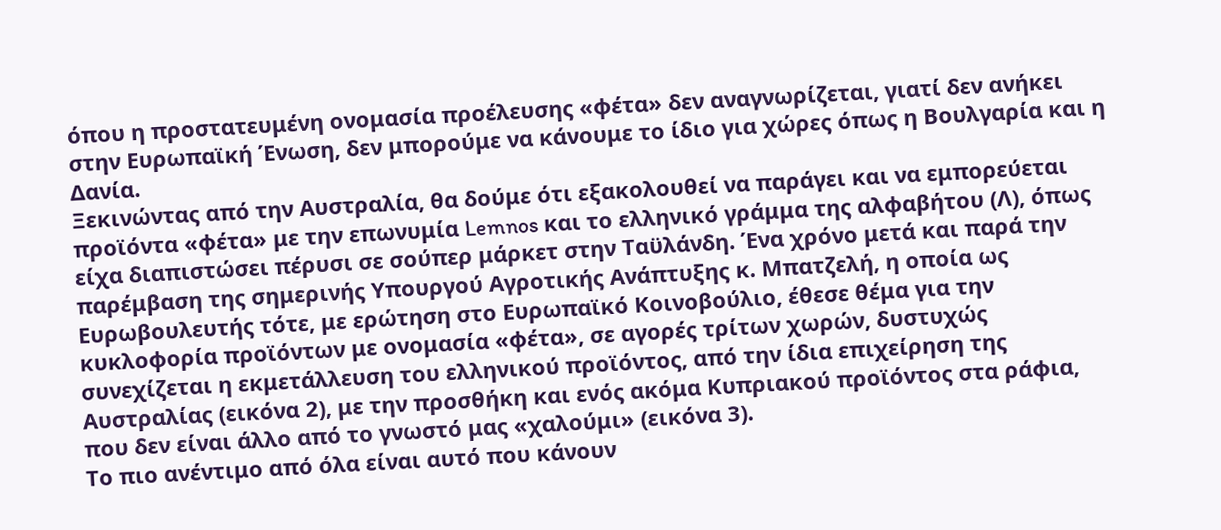όπου η προστατευμένη ονομασία προέλευσης «φέτα» δεν αναγνωρίζεται, γιατί δεν ανήκει στην Ευρωπαϊκή Ένωση, δεν μπορούμε να κάνουμε το ίδιο για χώρες όπως η Βουλγαρία και η Δανία.
Ξεκινώντας από την Αυστραλία, θα δούμε ότι εξακολουθεί να παράγει και να εμπορεύεται προϊόντα «φέτα» με την επωνυμία Lemnos και το ελληνικό γράμμα της αλφαβήτου (Λ), όπως είχα διαπιστώσει πέρυσι σε σούπερ μάρκετ στην Ταϋλάνδη. Ένα χρόνο μετά και παρά την παρέμβαση της σημερινής Υπουργού Αγροτικής Ανάπτυξης κ. Μπατζελή, η οποία ως Ευρωβουλευτής τότε, με ερώτηση στο Ευρωπαϊκό Κοινοβούλιο, έθεσε θέμα για την κυκλοφορία προϊόντων με ονομασία «φέτα», σε αγορές τρίτων χωρών, δυστυχώς συνεχίζεται η εκμετάλλευση του ελληνικού προϊόντος, από την ίδια επιχείρηση της Αυστραλίας (εικόνα 2), με την προσθήκη και ενός ακόμα Κυπριακού προϊόντος στα ράφια, που δεν είναι άλλο από το γνωστό μας «χαλούμι» (εικόνα 3).
Το πιο ανέντιμο από όλα είναι αυτό που κάνουν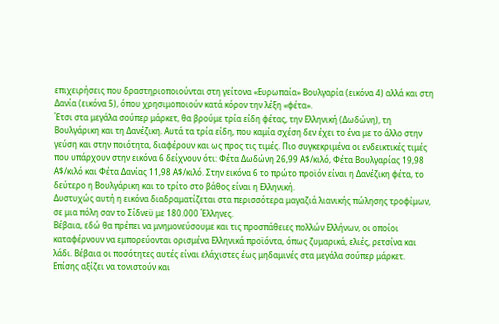επιχειρήσεις που δραστηριοποιούνται στη γείτονα «Ευρωπαία» Βουλγαρία (εικόνα 4) αλλά και στη Δανία (εικόνα 5), όπου χρησιμοποιούν κατά κόρον την λέξη «φέτα».
Έτσι στα μεγάλα σούπερ μάρκετ, θα βρούμε τρία είδη φέτας, την Ελληνική (Δωδώνη), τη Βουλγάρικη και τη Δανέζικη. Αυτά τα τρία είδη, που καμία σχέση δεν έχει το ένα με το άλλο στην γεύση και στην ποιότητα, διαφέρουν και ως προς τις τιμές. Πιο συγκεκριμένα οι ενδεικτικές τιμές που υπάρχουν στην εικόνα 6 δείχνουν ότι: Φέτα Δωδώνη 26,99 Α$/κιλό, Φέτα Βουλγαρίας 19,98 Α$/κιλό και Φέτα Δανίας 11,98 Α$/κιλό. Στην εικόνα 6 το πρώτο προϊόν είναι η Δανέζικη φέτα, το δεύτερο η Βουλγάρικη και το τρίτο στο βάθος είναι η Ελληνική.
Δυστυχώς αυτή η εικόνα διαδραματίζεται στα περισσότερα μαγαζιά λιανικής πώλησης τροφίμων, σε μια πόλη σαν το Σίδνεϋ με 180.000 Έλληνες.
Βέβαια, εδώ θα πρέπει να μνημονεύσουμε και τις προσπάθειες πολλών Ελλήνων, οι οποίοι καταφέρνουν να εμπορεύονται ορισμένα Ελληνικά προϊόντα, όπως ζυμαρικά, ελιές, ρετσίνα και λάδι. Βέβαια οι ποσότητες αυτές είναι ελάχιστες έως μηδαμινές στα μεγάλα σούπερ μάρκετ.
Επίσης αξίζει να τονιστούν και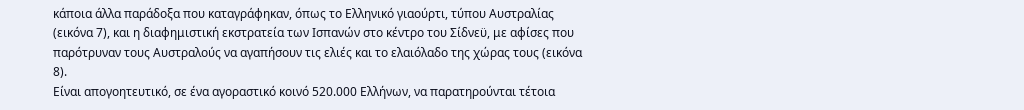κάποια άλλα παράδοξα που καταγράφηκαν, όπως το Ελληνικό γιαούρτι, τύπου Αυστραλίας (εικόνα 7), και η διαφημιστική εκστρατεία των Ισπανών στο κέντρο του Σίδνεϋ, με αφίσες που παρότρυναν τους Αυστραλούς να αγαπήσουν τις ελιές και το ελαιόλαδο της χώρας τους (εικόνα 8).
Είναι απογοητευτικό, σε ένα αγοραστικό κοινό 520.000 Ελλήνων, να παρατηρούνται τέτοια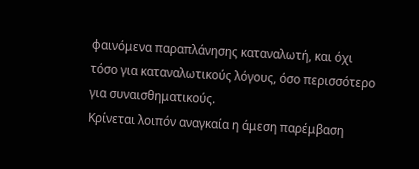φαινόμενα παραπλάνησης καταναλωτή, και όχι τόσο για καταναλωτικούς λόγους, όσο περισσότερο για συναισθηματικούς.
Κρίνεται λοιπόν αναγκαία η άμεση παρέμβαση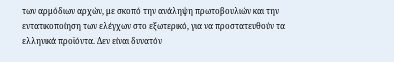των αρμόδιων αρχών, με σκοπό την ανάληψη πρωτοβουλιών και την εντατικοποίηση των ελέγχων στο εξωτερικό, για να προστατευθούν τα ελληνικά προϊόντα. Δεν είναι δυνατόν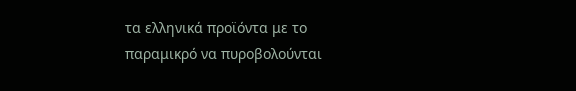τα ελληνικά προϊόντα με το παραμικρό να πυροβολούνται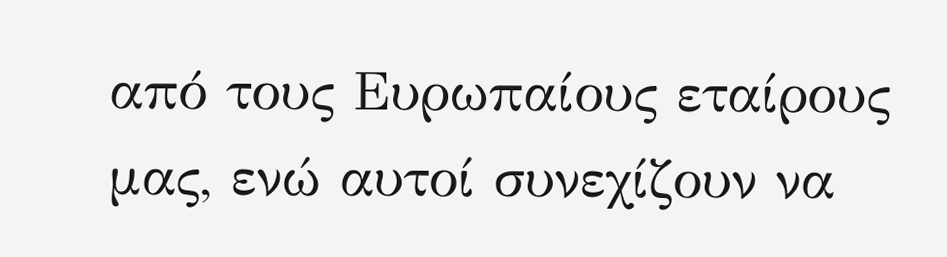από τους Ευρωπαίους εταίρους μας, ενώ αυτοί συνεχίζουν να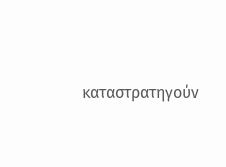καταστρατηγούν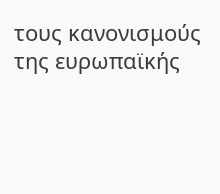τους κανονισμούς της ευρωπαϊκής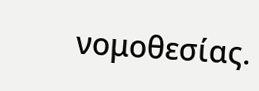νομοθεσίας.